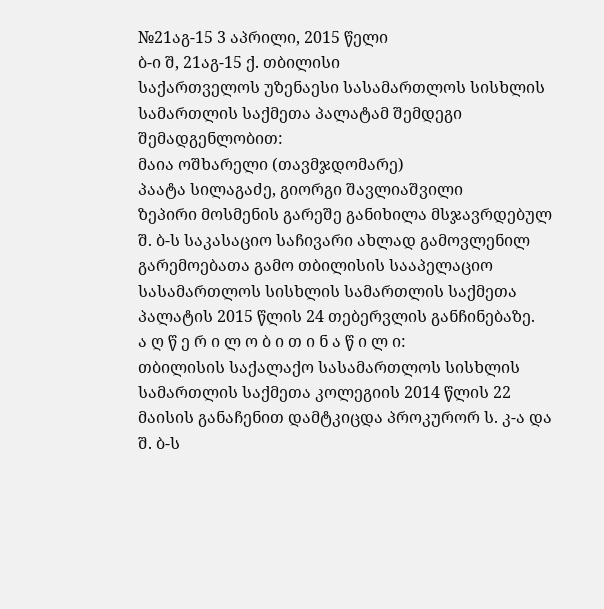№21აგ-15 3 აპრილი, 2015 წელი
ბ-ი შ, 21აგ-15 ქ. თბილისი
საქართველოს უზენაესი სასამართლოს სისხლის სამართლის საქმეთა პალატამ შემდეგი შემადგენლობით:
მაია ოშხარელი (თავმჯდომარე)
პაატა სილაგაძე, გიორგი შავლიაშვილი
ზეპირი მოსმენის გარეშე განიხილა მსჯავრდებულ შ. ბ-ს საკასაციო საჩივარი ახლად გამოვლენილ გარემოებათა გამო თბილისის სააპელაციო სასამართლოს სისხლის სამართლის საქმეთა პალატის 2015 წლის 24 თებერვლის განჩინებაზე.
ა ღ წ ე რ ი ლ ო ბ ი თ ი ნ ა წ ი ლ ი:
თბილისის საქალაქო სასამართლოს სისხლის სამართლის საქმეთა კოლეგიის 2014 წლის 22 მაისის განაჩენით დამტკიცდა პროკურორ ს. კ-ა და შ. ბ-ს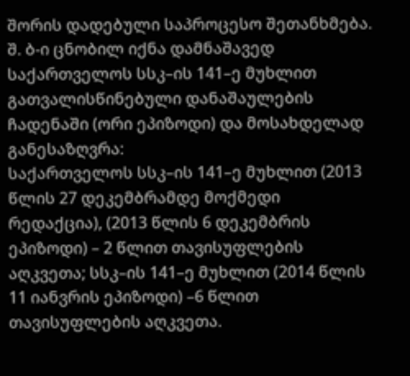შორის დადებული საპროცესო შეთანხმება. შ. ბ-ი ცნობილ იქნა დამნაშავედ საქართველოს სსკ–ის 141–ე მუხლით გათვალისწინებული დანაშაულების ჩადენაში (ორი ეპიზოდი) და მოსახდელად განესაზღვრა:
საქართველოს სსკ–ის 141–ე მუხლით (2013 წლის 27 დეკემბრამდე მოქმედი რედაქცია), (2013 წლის 6 დეკემბრის ეპიზოდი) – 2 წლით თავისუფლების აღკვეთა; სსკ–ის 141–ე მუხლით (2014 წლის 11 იანვრის ეპიზოდი) –6 წლით თავისუფლების აღკვეთა.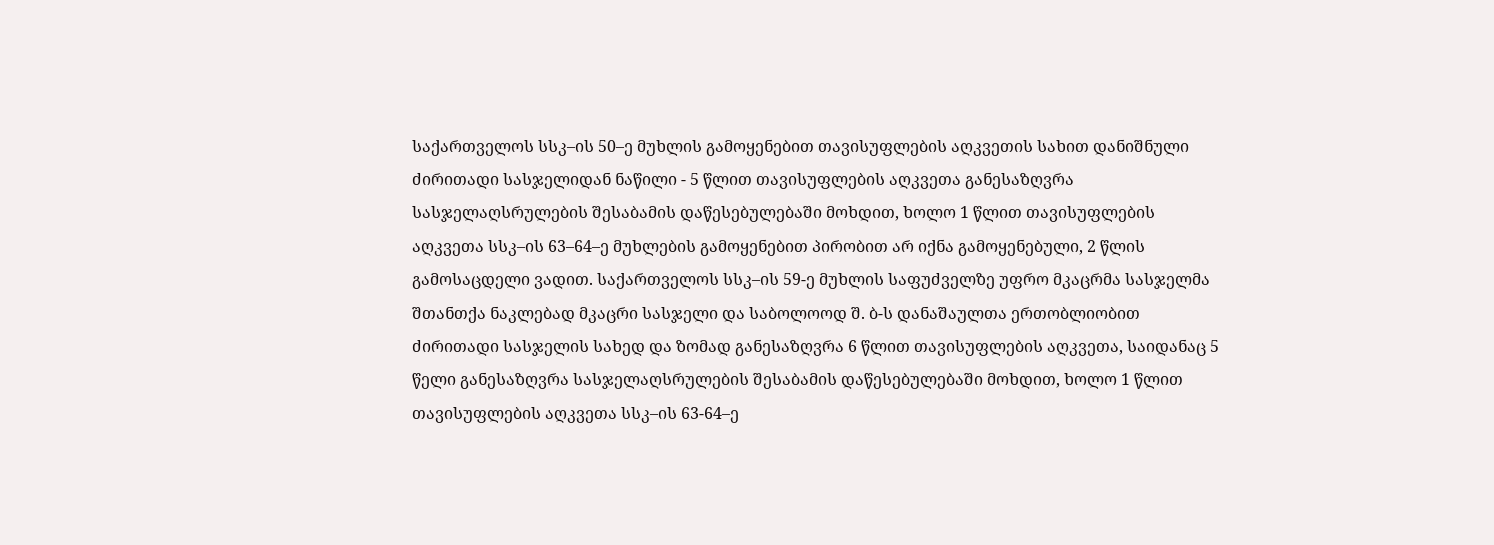საქართველოს სსკ–ის 50–ე მუხლის გამოყენებით თავისუფლების აღკვეთის სახით დანიშნული ძირითადი სასჯელიდან ნაწილი - 5 წლით თავისუფლების აღკვეთა განესაზღვრა სასჯელაღსრულების შესაბამის დაწესებულებაში მოხდით, ხოლო 1 წლით თავისუფლების აღკვეთა სსკ–ის 63–64–ე მუხლების გამოყენებით პირობით არ იქნა გამოყენებული, 2 წლის გამოსაცდელი ვადით. საქართველოს სსკ–ის 59-ე მუხლის საფუძველზე უფრო მკაცრმა სასჯელმა შთანთქა ნაკლებად მკაცრი სასჯელი და საბოლოოდ შ. ბ-ს დანაშაულთა ერთობლიობით ძირითადი სასჯელის სახედ და ზომად განესაზღვრა 6 წლით თავისუფლების აღკვეთა, საიდანაც 5 წელი განესაზღვრა სასჯელაღსრულების შესაბამის დაწესებულებაში მოხდით, ხოლო 1 წლით თავისუფლების აღკვეთა სსკ–ის 63-64–ე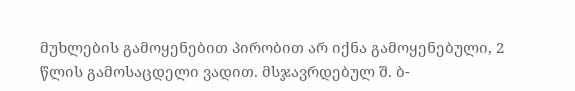მუხლების გამოყენებით პირობით არ იქნა გამოყენებული, 2 წლის გამოსაცდელი ვადით. მსჯავრდებულ შ. ბ-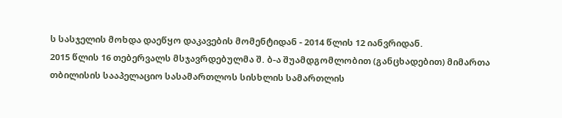ს სასჯელის მოხდა დაეწყო დაკავების მომენტიდან - 2014 წლის 12 იანვრიდან.
2015 წლის 16 თებერვალს მსჯავრდებულმა შ. ბ-ა შუამდგომლობით (განცხადებით) მიმართა თბილისის სააპელაციო სასამართლოს სისხლის სამართლის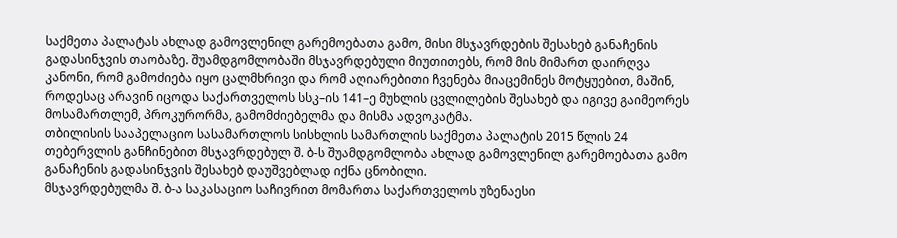საქმეთა პალატას ახლად გამოვლენილ გარემოებათა გამო, მისი მსჯავრდების შესახებ განაჩენის გადასინჯვის თაობაზე. შუამდგომლობაში მსჯავრდებული მიუთითებს, რომ მის მიმართ დაირღვა კანონი, რომ გამოძიება იყო ცალმხრივი და რომ აღიარებითი ჩვენება მიაცემინეს მოტყუებით, მაშინ, როდესაც არავინ იცოდა საქართველოს სსკ–ის 141–ე მუხლის ცვლილების შესახებ და იგივე გაიმეორეს მოსამართლემ, პროკურორმა, გამომძიებელმა და მისმა ადვოკატმა.
თბილისის სააპელაციო სასამართლოს სისხლის სამართლის საქმეთა პალატის 2015 წლის 24 თებერვლის განჩინებით მსჯავრდებულ შ. ბ-ს შუამდგომლობა ახლად გამოვლენილ გარემოებათა გამო განაჩენის გადასინჯვის შესახებ დაუშვებლად იქნა ცნობილი.
მსჯავრდებულმა შ. ბ-ა საკასაციო საჩივრით მომართა საქართველოს უზენაესი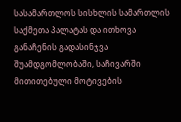სასამართლოს სისხლის სამართლის საქმეთა პალატას და ითხოვა განაჩენის გადასინჯვა შუამდგომლობაში, საჩივარში მითითებული მოტივების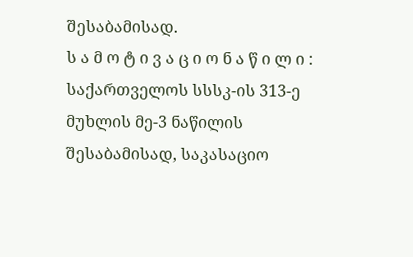შესაბამისად.
ს ა მ ო ტ ი ვ ა ც ი ო ნ ა წ ი ლ ი :
საქართველოს სსსკ-ის 313-ე მუხლის მე-3 ნაწილის შესაბამისად, საკასაციო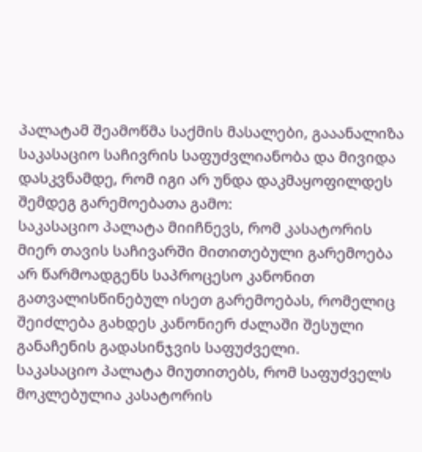პალატამ შეამოწმა საქმის მასალები, გააანალიზა საკასაციო საჩივრის საფუძვლიანობა და მივიდა დასკვნამდე, რომ იგი არ უნდა დაკმაყოფილდეს შემდეგ გარემოებათა გამო:
საკასაციო პალატა მიიჩნევს, რომ კასატორის მიერ თავის საჩივარში მითითებული გარემოება არ წარმოადგენს საპროცესო კანონით გათვალისწინებულ ისეთ გარემოებას, რომელიც შეიძლება გახდეს კანონიერ ძალაში შესული განაჩენის გადასინჯვის საფუძველი.
საკასაციო პალატა მიუთითებს, რომ საფუძველს მოკლებულია კასატორის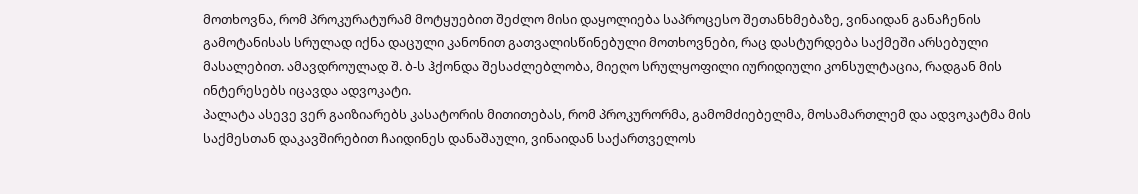მოთხოვნა, რომ პროკურატურამ მოტყუებით შეძლო მისი დაყოლიება საპროცესო შეთანხმებაზე, ვინაიდან განაჩენის გამოტანისას სრულად იქნა დაცული კანონით გათვალისწინებული მოთხოვნები, რაც დასტურდება საქმეში არსებული მასალებით. ამავდროულად შ. ბ-ს ჰქონდა შესაძლებლობა, მიეღო სრულყოფილი იურიდიული კონსულტაცია, რადგან მის ინტერესებს იცავდა ადვოკატი.
პალატა ასევე ვერ გაიზიარებს კასატორის მითითებას, რომ პროკურორმა, გამომძიებელმა, მოსამართლემ და ადვოკატმა მის საქმესთან დაკავშირებით ჩაიდინეს დანაშაული, ვინაიდან საქართველოს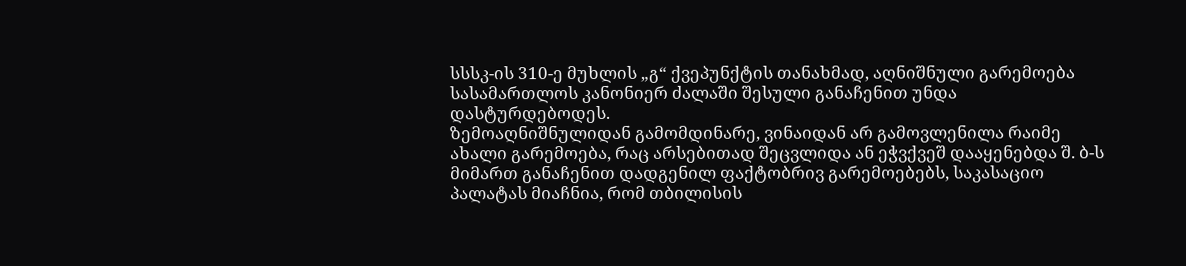სსსკ-ის 310-ე მუხლის „გ“ ქვეპუნქტის თანახმად, აღნიშნული გარემოება სასამართლოს კანონიერ ძალაში შესული განაჩენით უნდა დასტურდებოდეს.
ზემოაღნიშნულიდან გამომდინარე, ვინაიდან არ გამოვლენილა რაიმე ახალი გარემოება, რაც არსებითად შეცვლიდა ან ეჭვქვეშ დააყენებდა შ. ბ-ს მიმართ განაჩენით დადგენილ ფაქტობრივ გარემოებებს, საკასაციო პალატას მიაჩნია, რომ თბილისის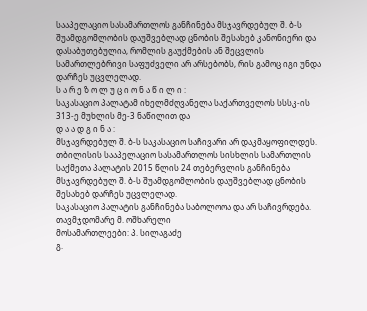სააპელაციო სასამართლოს განჩინება მსჯავრდებულ შ. ბ-ს შუამდგომლობის დაუშვებლად ცნობის შესახებ კანონიერი და დასაბუთებულია, რომლის გაუქმების ან შეცვლის სამართლებრივი საფუძველი არ არსებობს, რის გამოც იგი უნდა დარჩეს უცვლელად.
ს ა რ ე ზ ო ლ უ ც ი ო ნ ა წ ი ლ ი :
საკასაციო პალატამ იხელმძღვანელა საქართველოს სსსკ-ის 313-ე მუხლის მე-3 ნაწილით და
დ ა ა დ გ ი ნ ა :
მსჯავრდებულ შ. ბ-ს საკასაციო საჩივარი არ დაკმაყოფილდეს.
თბილისის სააპელაციო სასამართლოს სისხლის სამართლის საქმეთა პალატის 2015 წლის 24 თებერვლის განჩინება მსჯავრდებულ შ. ბ-ს შუამდგომლობის დაუშვებლად ცნობის შესახებ დარჩეს უცვლელად.
საკასაციო პალატის განჩინება საბოლოოა და არ საჩივრდება.
თავმჯდომარე მ. ოშხარელი
მოსამართლეები: პ. სილაგაძე
გ.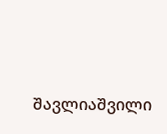შავლიაშვილი